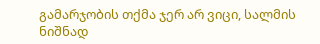გამარჯობის თქმა ჯერ არ ვიცი, სალმის ნიშნად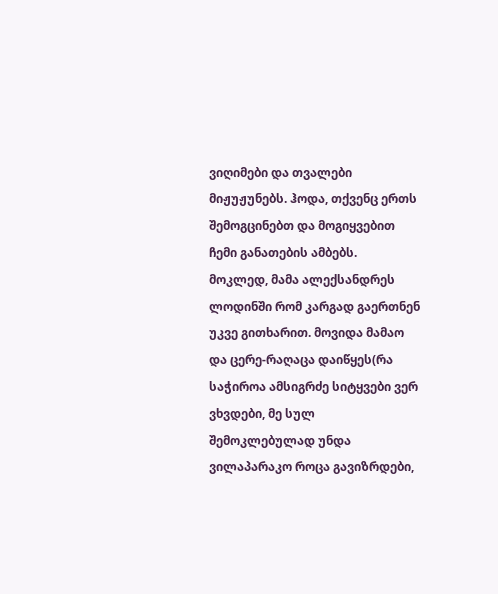ვიღიმები და თვალები მიჟუჟუნებს. ჰოდა, თქვენც ერთს შემოგცინებთ და მოგიყვებით ჩემი განათების ამბებს.
მოკლედ, მამა ალექსანდრეს ლოდინში რომ კარგად გაერთნენ უკვე გითხარით. მოვიდა მამაო და ცერე-რაღაცა დაიწყეს(რა საჭიროა ამსიგრძე სიტყვები ვერ ვხვდები, მე სულ შემოკლებულად უნდა ვილაპარაკო როცა გავიზრდები,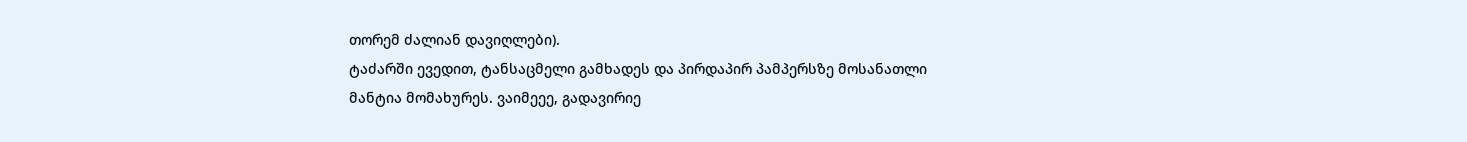თორემ ძალიან დავიღლები).
ტაძარში ევედით, ტანსაცმელი გამხადეს და პირდაპირ პამპერსზე მოსანათლი მანტია მომახურეს. ვაიმეეე, გადავირიე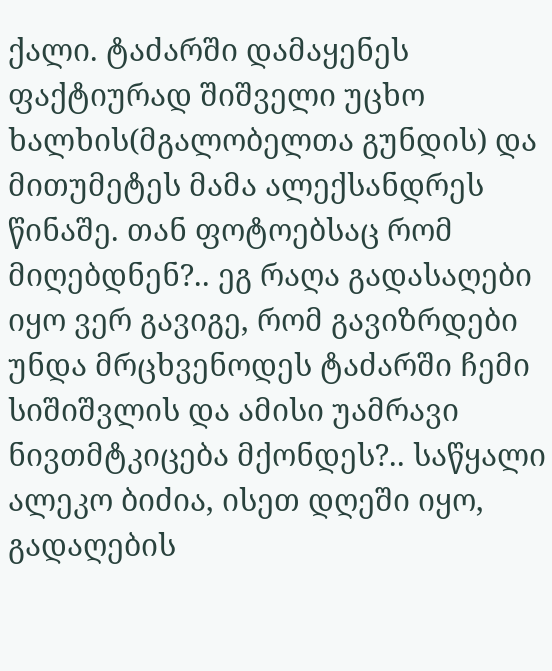ქალი. ტაძარში დამაყენეს ფაქტიურად შიშველი უცხო ხალხის(მგალობელთა გუნდის) და მითუმეტეს მამა ალექსანდრეს წინაშე. თან ფოტოებსაც რომ მიღებდნენ?.. ეგ რაღა გადასაღები იყო ვერ გავიგე, რომ გავიზრდები უნდა მრცხვენოდეს ტაძარში ჩემი სიშიშვლის და ამისი უამრავი ნივთმტკიცება მქონდეს?.. საწყალი ალეკო ბიძია, ისეთ დღეში იყო, გადაღების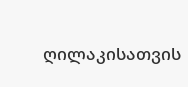ღილაკისათვის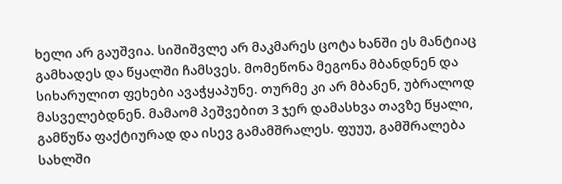ხელი არ გაუშვია. სიშიშვლე არ მაკმარეს ცოტა ხანში ეს მანტიაც გამხადეს და წყალში ჩამსვეს. მომეწონა მეგონა მბანდნენ და სიხარულით ფეხები ავაჭყაპუნე. თურმე კი არ მბანენ, უბრალოდ მასველებდნენ. მამაომ პეშვებით 3 ჯერ დამასხვა თავზე წყალი, გამწუწა ფაქტიურად და ისევ გამამშრალეს. ფუუუ, გამშრალება სახლში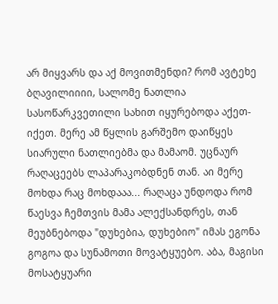არ მიყვარს და აქ მოვითმენდი? რომ ავტეხე ბღავილიიიი, სალომე ნათლია სასოწარკვეთილი სახით იყურებოდა აქეთ-იქეთ. მერე ამ წყლის გარშემო დაიწყეს სიარული ნათლიებმა და მამაომ. უცნაურ რაღაცეებს ლაპარაკობდნენ თან. აი მერე მოხდა რაც მოხდააა... რაღაცა უნდოდა რომ წაესვა ჩემთვის მამა ალექსანდრეს, თან მეუბნებოდა "დუხებია, დუხებიო" იმას ეგონა გოგოა და სუნამოთი მოვატყუებო. აბა, მაგისი მოსატყუარი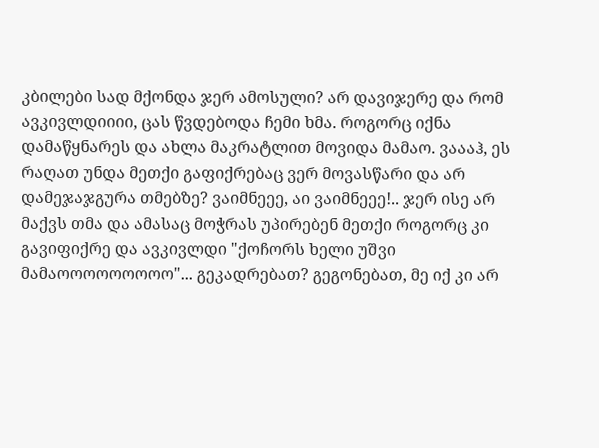კბილები სად მქონდა ჯერ ამოსული? არ დავიჯერე და რომ ავკივლდიიიი, ცას წვდებოდა ჩემი ხმა. როგორც იქნა დამაწყნარეს და ახლა მაკრატლით მოვიდა მამაო. ვაააჰ, ეს რაღათ უნდა მეთქი გაფიქრებაც ვერ მოვასწარი და არ დამეჯაჯგურა თმებზე? ვაიმნეეე, აი ვაიმნეეე!.. ჯერ ისე არ მაქვს თმა და ამასაც მოჭრას უპირებენ მეთქი როგორც კი გავიფიქრე და ავკივლდი "ქოჩორს ხელი უშვი მამაოოოოოოოოო"... გეკადრებათ? გეგონებათ, მე იქ კი არ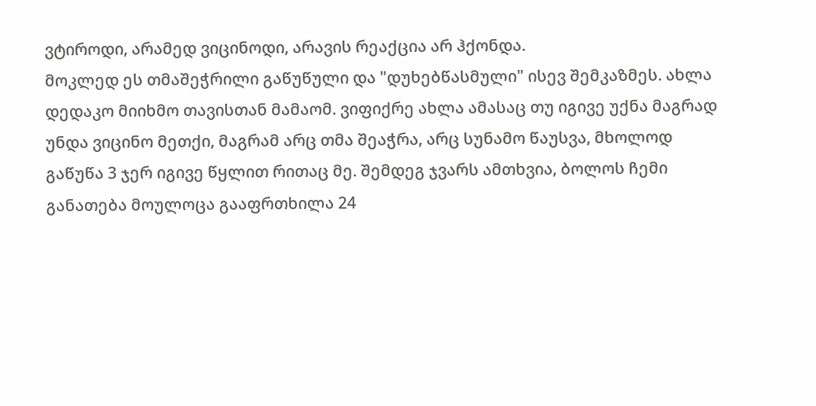ვტიროდი, არამედ ვიცინოდი, არავის რეაქცია არ ჰქონდა.
მოკლედ ეს თმაშეჭრილი გაწუწული და "დუხებწასმული" ისევ შემკაზმეს. ახლა დედაკო მიიხმო თავისთან მამაომ. ვიფიქრე ახლა ამასაც თუ იგივე უქნა მაგრად უნდა ვიცინო მეთქი, მაგრამ არც თმა შეაჭრა, არც სუნამო წაუსვა, მხოლოდ გაწუწა 3 ჯერ იგივე წყლით რითაც მე. შემდეგ ჯვარს ამთხვია, ბოლოს ჩემი განათება მოულოცა გააფრთხილა 24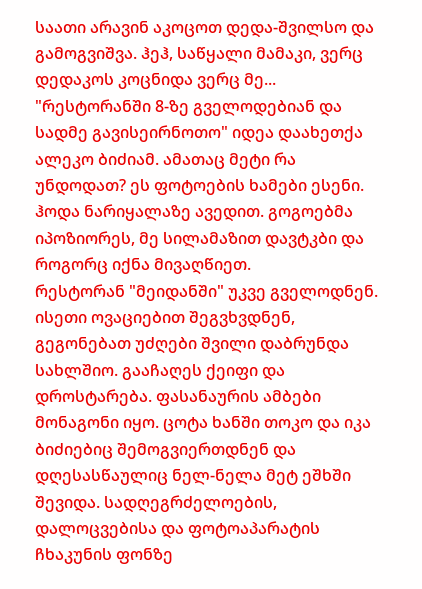საათი არავინ აკოცოთ დედა-შვილსო და გამოგვიშვა. ჰეჰ, საწყალი მამაკი, ვერც დედაკოს კოცნიდა ვერც მე...
"რესტორანში 8-ზე გველოდებიან და სადმე გავისეირნოთო" იდეა დაახეთქა ალეკო ბიძიამ. ამათაც მეტი რა უნდოდათ? ეს ფოტოების ხამები ესენი. ჰოდა ნარიყალაზე ავედით. გოგოებმა იპოზიორეს, მე სილამაზით დავტკბი და როგორც იქნა მივაღწიეთ.
რესტორან "მეიდანში" უკვე გველოდნენ. ისეთი ოვაციებით შეგვხვდნენ, გეგონებათ უძღები შვილი დაბრუნდა სახლშიო. გააჩაღეს ქეიფი და დროსტარება. ფასანაურის ამბები მონაგონი იყო. ცოტა ხანში თოკო და იკა ბიძიებიც შემოგვიერთდნენ და დღესასწაულიც ნელ-ნელა მეტ ეშხში შევიდა. სადღეგრძელოების, დალოცვებისა და ფოტოაპარატის ჩხაკუნის ფონზე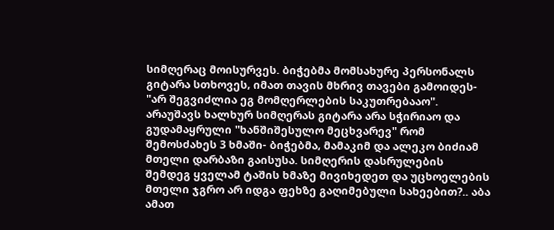სიმღერაც მოისურვეს. ბიჭებმა მომსახურე პერსონალს გიტარა სთხოვეს, იმათ თავის მხრივ თავები გამოიდეს- "არ შეგვიძლია ეგ მომღერლების საკუთრებააო". არაუშავს ხალხურ სიმღერას გიტარა არა სჭირიაო და გუდამაყრული "ხანშიშესულო მეცხვარევ" რომ შემოსძახეს 3 ხმაში- ბიჭებმა, მამაკიმ და ალეკო ბიძიამ მთელი დარბაზი გაისუსა. სიმღერის დასრულების შემდეგ ყველამ ტაშის ხმაზე მივიხედეთ და უცხოელების მთელი ჯგრო არ იდგა ფეხზე გაღიმებული სახეებით?.. აბა ამათ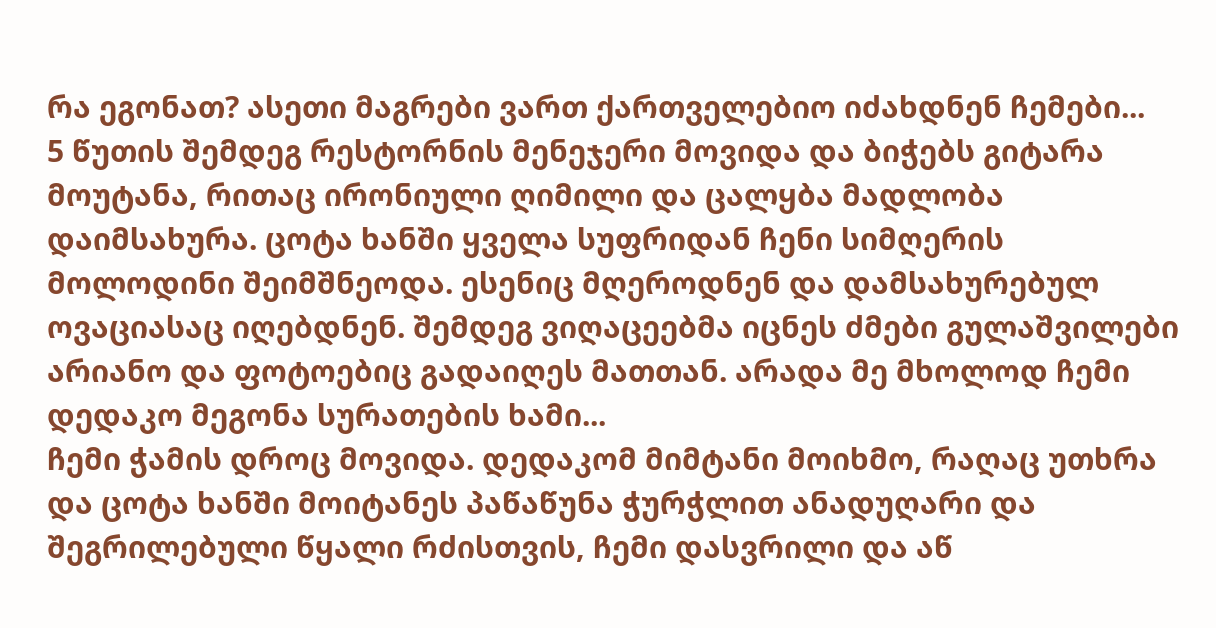რა ეგონათ? ასეთი მაგრები ვართ ქართველებიო იძახდნენ ჩემები...
5 წუთის შემდეგ რესტორნის მენეჯერი მოვიდა და ბიჭებს გიტარა მოუტანა, რითაც ირონიული ღიმილი და ცალყბა მადლობა დაიმსახურა. ცოტა ხანში ყველა სუფრიდან ჩენი სიმღერის მოლოდინი შეიმშნეოდა. ესენიც მღეროდნენ და დამსახურებულ ოვაციასაც იღებდნენ. შემდეგ ვიღაცეებმა იცნეს ძმები გულაშვილები არიანო და ფოტოებიც გადაიღეს მათთან. არადა მე მხოლოდ ჩემი დედაკო მეგონა სურათების ხამი...
ჩემი ჭამის დროც მოვიდა. დედაკომ მიმტანი მოიხმო, რაღაც უთხრა და ცოტა ხანში მოიტანეს პაწაწუნა ჭურჭლით ანადუღარი და შეგრილებული წყალი რძისთვის, ჩემი დასვრილი და აწ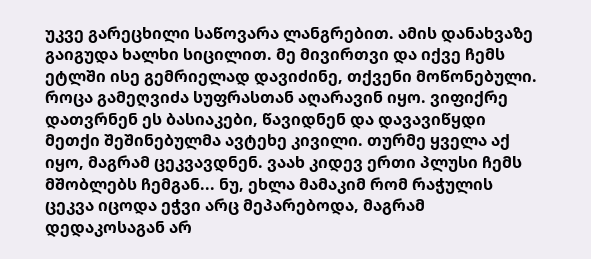უკვე გარეცხილი საწოვარა ლანგრებით. ამის დანახვაზე გაიგუდა ხალხი სიცილით. მე მივირთვი და იქვე ჩემს ეტლში ისე გემრიელად დავიძინე, თქვენი მოწონებული.
როცა გამეღვიძა სუფრასთან აღარავინ იყო. ვიფიქრე დათვრნენ ეს ბასიაკები, წავიდნენ და დავავიწყდი მეთქი შეშინებულმა ავტეხე კივილი. თურმე ყველა აქ იყო, მაგრამ ცეკვავდნენ. ვაახ კიდევ ერთი პლუსი ჩემს მშობლებს ჩემგან... ნუ, ეხლა მამაკიმ რომ რაჭულის ცეკვა იცოდა ეჭვი არც მეპარებოდა, მაგრამ დედაკოსაგან არ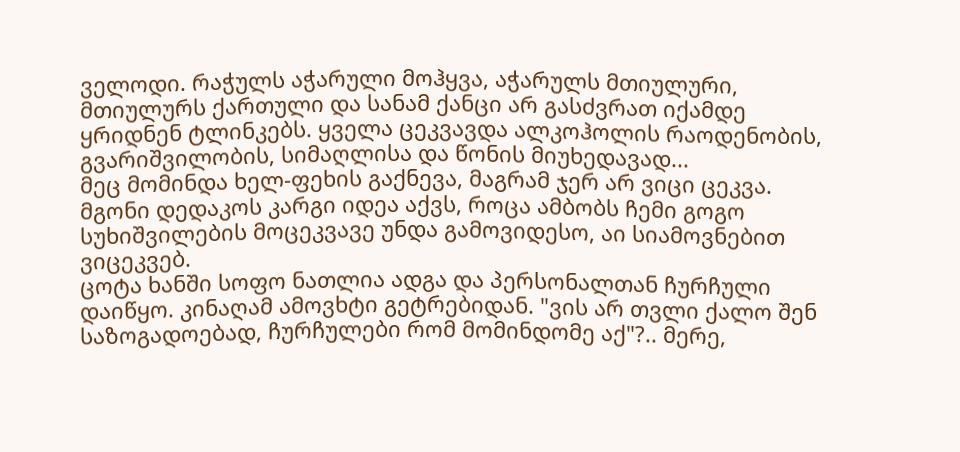ველოდი. რაჭულს აჭარული მოჰყვა, აჭარულს მთიულური, მთიულურს ქართული და სანამ ქანცი არ გასძვრათ იქამდე ყრიდნენ ტლინკებს. ყველა ცეკვავდა ალკოჰოლის რაოდენობის, გვარიშვილობის, სიმაღლისა და წონის მიუხედავად...
მეც მომინდა ხელ-ფეხის გაქნევა, მაგრამ ჯერ არ ვიცი ცეკვა. მგონი დედაკოს კარგი იდეა აქვს, როცა ამბობს ჩემი გოგო სუხიშვილების მოცეკვავე უნდა გამოვიდესო, აი სიამოვნებით ვიცეკვებ.
ცოტა ხანში სოფო ნათლია ადგა და პერსონალთან ჩურჩული დაიწყო. კინაღამ ამოვხტი გეტრებიდან. "ვის არ თვლი ქალო შენ საზოგადოებად, ჩურჩულები რომ მომინდომე აქ"?.. მერე,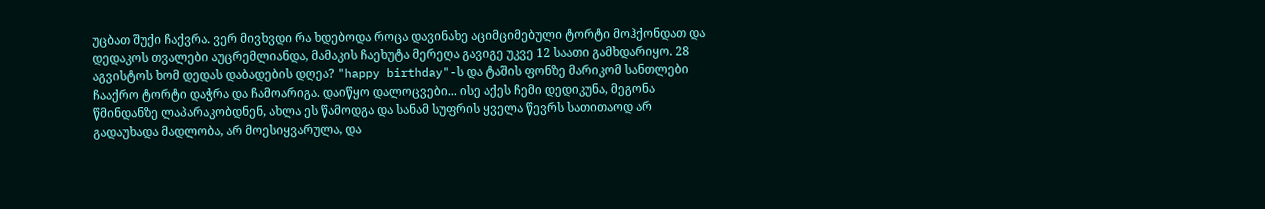უცბათ შუქი ჩაქვრა. ვერ მივხვდი რა ხდებოდა როცა დავინახე აციმციმებული ტორტი მოჰქონდათ და დედაკოს თვალები აუცრემლიანდა, მამაკის ჩაეხუტა მერეღა გავიგე უკვე 12 საათი გამხდარიყო. 28 აგვისტოს ხომ დედას დაბადების დღეა? "happy birthday"-ს და ტაშის ფონზე მარიკომ სანთლები ჩააქრო ტორტი დაჭრა და ჩამოარიგა. დაიწყო დალოცვები... ისე აქეს ჩემი დედიკუნა, მეგონა წმინდანზე ლაპარაკობდნენ, ახლა ეს წამოდგა და სანამ სუფრის ყველა წევრს სათითაოდ არ გადაუხადა მადლობა, არ მოესიყვარულა, და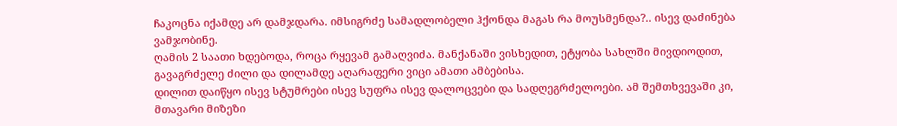ჩაკოცნა იქამდე არ დამჯდარა. იმსიგრძე სამადლობელი ჰქონდა მაგას რა მოუსმენდა?.. ისევ დაძინება ვამჯობინე.
ღამის 2 საათი ხდებოდა, როცა რყევამ გამაღვიძა. მანქანაში ვისხედით, ეტყობა სახლში მივდიოდით, გავაგრძელე ძილი და დილამდე აღარაფერი ვიცი ამათი ამბებისა.
დილით დაიწყო ისევ სტუმრები ისევ სუფრა ისევ დალოცვები და სადღეგრძელოები. ამ შემთხვევაში კი, მთავარი მიზეზი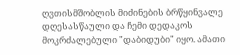ღვთისმშობლის მიძინების ბრწყინვალე დღესასწაული და ჩემი დედაკოს მოკრძალებული "დაბიდუბი" იყო. ამათი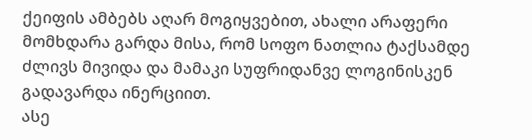ქეიფის ამბებს აღარ მოგიყვებით, ახალი არაფერი მომხდარა გარდა მისა, რომ სოფო ნათლია ტაქსამდე ძლივს მივიდა და მამაკი სუფრიდანვე ლოგინისკენ გადავარდა ინერციით.
ასე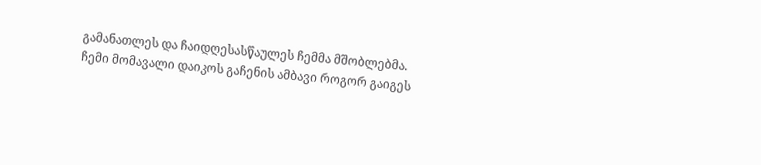გამანათლეს და ჩაიდღესასწაულეს ჩემმა მშობლებმა. ჩემი მომავალი დაიკოს გაჩენის ამბავი როგორ გაიგეს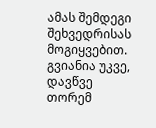ამას შემდეგი შეხვედრისას მოგიყვებით. გვიანია უკვე, დავწვე თორემ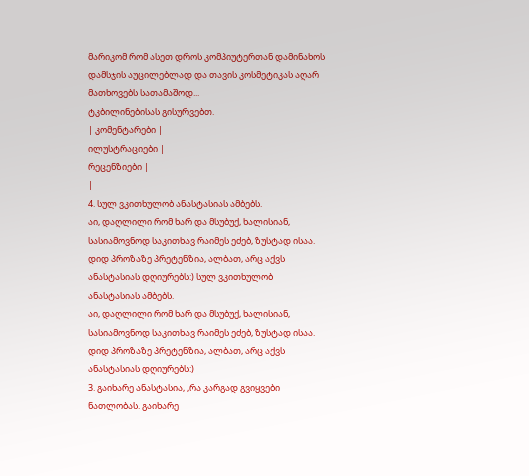მარიკომ რომ ასეთ დროს კომპიუტერთან დამინახოს დამსჯის აუცილებლად და თავის კოსმეტიკას აღარ მათხოვებს სათამაშოდ...
ტკბილინებისას გისურვებთ.
| კომენტარები |
ილუსტრაციები |
რეცენზიები |
|
4. სულ ვკითხულობ ანასტასიას ამბებს.
აი, დაღლილი რომ ხარ და მსუბუქ, ხალისიან, სასიამოვნოდ საკითხავ რაიმეს ეძებ, ზუსტად ისაა.
დიდ პროზაზე პრეტენზია, ალბათ, არც აქვს ანასტასიას დღიურებს:) სულ ვკითხულობ ანასტასიას ამბებს.
აი, დაღლილი რომ ხარ და მსუბუქ, ხალისიან, სასიამოვნოდ საკითხავ რაიმეს ეძებ, ზუსტად ისაა.
დიდ პროზაზე პრეტენზია, ალბათ, არც აქვს ანასტასიას დღიურებს:)
3. გაიხარე ანასტასია, ,რა კარგად გვიყვები ნათლობას. გაიხარე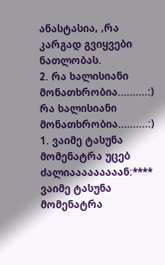ანასტასია, ,რა კარგად გვიყვები ნათლობას.
2. რა ხალისიანი მონათხრობია..........:) რა ხალისიანი მონათხრობია..........:)
1. ვაიმე ტასუნა მომენატრა უცებ ძალიააააააააან:****
ვაიმე ტასუნა მომენატრა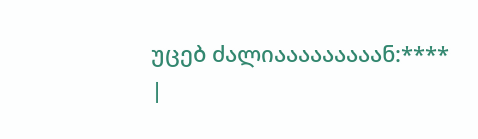უცებ ძალიააააააააან:****
|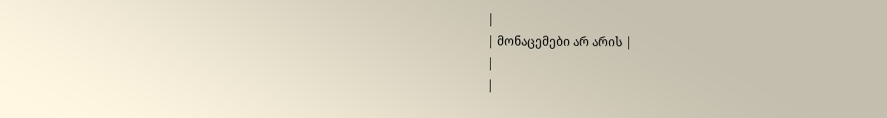|
| მონაცემები არ არის |
|
|